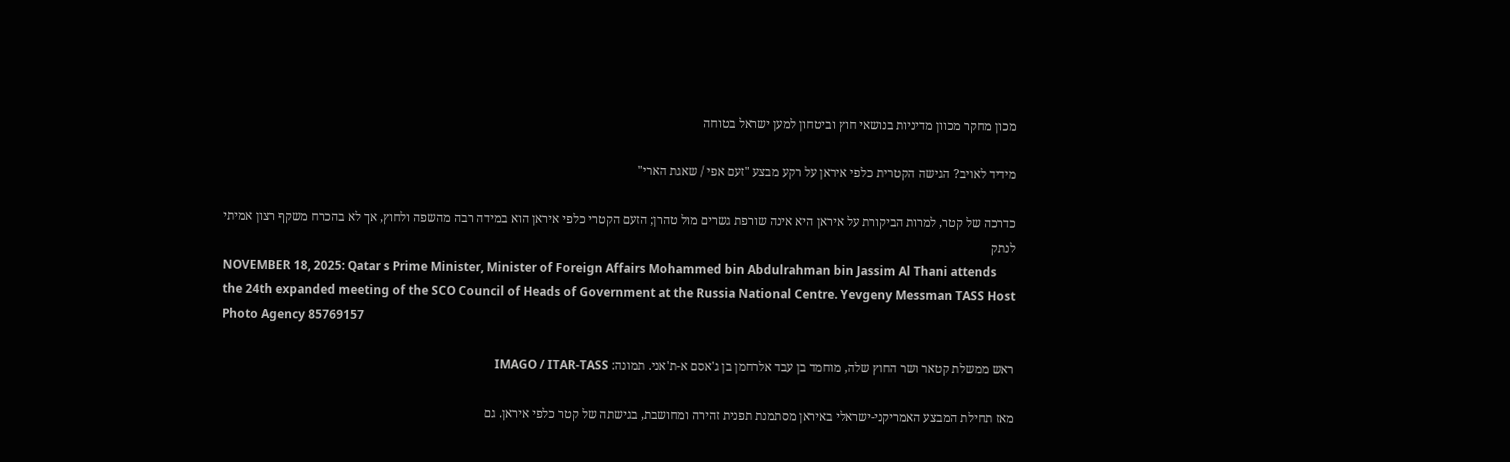מכון מחקר מכוון מדיניות בנושאי חוץ וביטחון למען ישראל בטוחה

מידיד לאויב? הגישה הקטרית כלפי איראן על רקע מבצע "זעם אפי / שאגת הארי"

כדרכה של קטר, למרות הביקורת על איראן היא אינה שורפת גשרים מול טהרן; הזעם הקטרי כלפי איראן הוא במידה רבה מהשפה ולחוץ, אך לא בהכרח משקף רצון אמיתי לנתק
NOVEMBER 18, 2025: Qatar s Prime Minister, Minister of Foreign Affairs Mohammed bin Abdulrahman bin Jassim Al Thani attends the 24th expanded meeting of the SCO Council of Heads of Government at the Russia National Centre. Yevgeny Messman TASS Host Photo Agency 85769157

ראש ממשלת קטאר ושר החוץ שלה, מוחמד בן עבד אלרחמן בן ג'אסם א-ת'אני. תמונה: IMAGO / ITAR-TASS

מאז תחילת המבצע האמריקני-ישראלי באיראן מסתמנת תפנית זהירה ומחושבת, בגישתה של קטר כלפי איראן. גם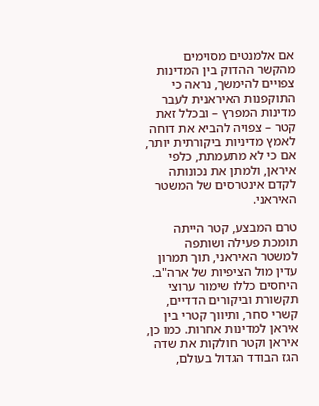אם אלמנטים מסוימים מהקשר ההדוק בין המדינות צפויים להימשך, נראה כי התוקפנות האיראנית לעבר מדינות המפרץ – ובכלל זאת קטר – צפויה להביא את דוחה לאמץ מדיניות ביקורתית יותר, אם כי לא מתעמתת, כלפי איראן, ולמתן את נכונותה לקדם אינטרסים של המשטר האיראני.

טרם המבצע, קטר הייתה תומכת פעילה ושותפה למשטר האיראני, תוך תמרון עדין מול הציפיות של ארה"ב. היחסים כללו שימור ערוצי תקשורת וביקורים הדדיים, קשרי סחר, ותיווך קטרי בין איראן למדינות אחרות. כמו כן, איראן וקטר חולקות את שדה הגז הבודד הגדול בעולם,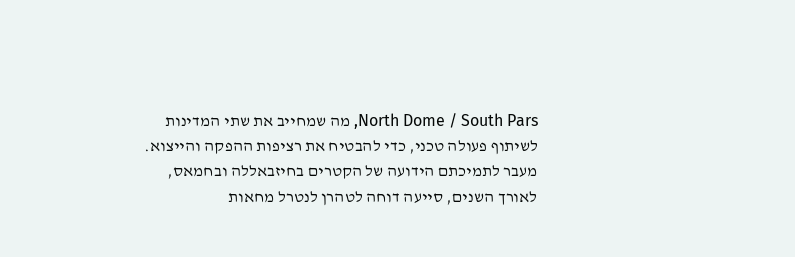North Dome / South Pars, מה שמחייב את שתי המדינות לשיתוף פעולה טכני, כדי להבטיח את רציפות ההפקה והייצוא. מעבר לתמיכתם הידועה של הקטרים בחיזבאללה ובחמאס, לאורך השנים, סייעה דוחה לטהרן לנטרל מחאות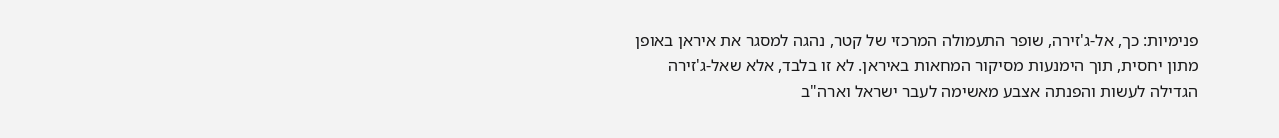פנימיות: כך, אל-ג'זירה, שופר התעמולה המרכזי של קטר, נהגה למסגר את איראן באופן מתון יחסית, תוך הימנעות מסיקור המחאות באיראן. לא זו בלבד, אלא שאל-ג'זירה הגדילה לעשות והפנתה אצבע מאשימה לעבר ישראל וארה"ב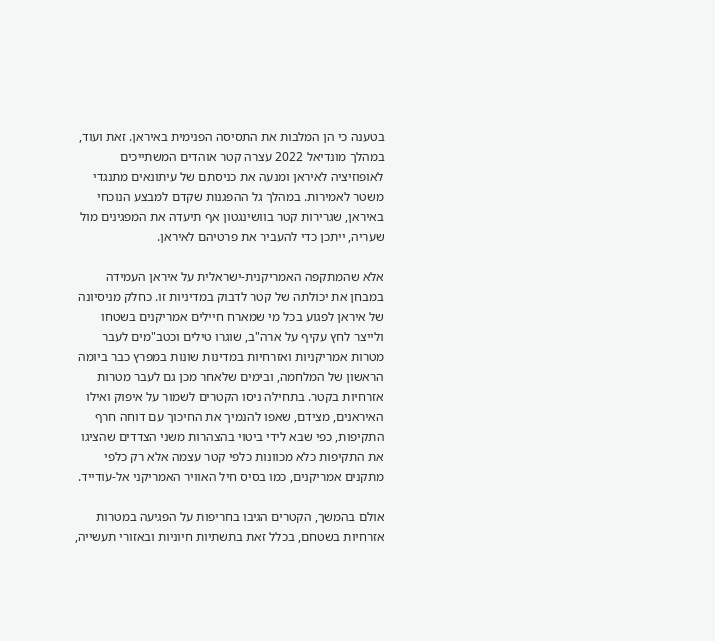בטענה כי הן המלבות את התסיסה הפנימית באיראן. זאת ועוד, במהלך מונדיאל 2022 עצרה קטר אוהדים המשתייכים לאופוזיציה לאיראן ומנעה את כניסתם של עיתונאים מתנגדי משטר לאמירות. במהלך גל ההפגנות שקדם למבצע הנוכחי באיראן, שגרירות קטר בוושינגטון אף תיעדה את המפגינים מול שעריה, ייתכן כדי להעביר את פרטיהם לאיראן.

אלא שהמתקפה האמריקנית-ישראלית על איראן העמידה במבחן את יכולתה של קטר לדבוק במדיניות זו. כחלק מניסיונה של איראן לפגוע בכל מי שמארח חיילים אמריקנים בשטחו ולייצר לחץ עקיף על ארה"ב, שוגרו טילים וכטב"מים לעבר מטרות אמריקניות ואזרחיות במדינות שונות במפרץ כבר ביומה הראשון של המלחמה, ובימים שלאחר מכן גם לעבר מטרות אזרחיות בקטר. בתחילה ניסו הקטרים לשמור על איפוק ואילו האיראנים, מצידם, שאפו להנמיך את החיכוך עם דוחה חרף התקיפות, כפי שבא לידי ביטוי בהצהרות משני הצדדים שהציגו את התקיפות כלא מכוונות כלפי קטר עצמה אלא רק כלפי מתקנים אמריקנים, כמו בסיס חיל האוויר האמריקני אל-עודייד.

אולם בהמשך, הקטרים הגיבו בחריפות על הפגיעה במטרות אזרחיות בשטחם, בכלל זאת בתשתיות חיוניות ובאזורי תעשייה,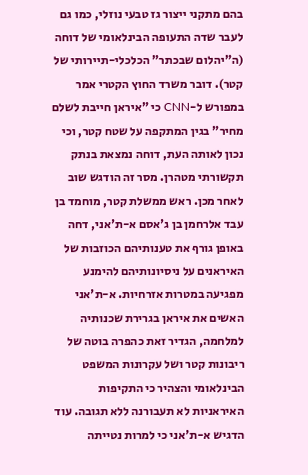בהם מתקני ייצור גז טבעי נוזלי, כמו גם לעבר שדה התעופה הבינלאומי של דוחה (ה"יהלום שבכתר" הכלכלי-תיירותי של קטר). דובר משרד החוץ הקטרי אמר במפורש ל-CNN כי "איראן חייבת לשלם מחיר" בגין המתקפה על שטח קטר, וכי נכון לאותה העת, דוחה נמצאת בנתק תקשורתי מטהרן. מסר זה הודגש שוב לאחר מכן. ראש ממשלת קטר, מוחמד בן עבד אלרחמן בן ג'אסם א-ת'אני, דחה באופן גורף את טענותיהם הכוזבות של האיראנים על ניסיונותיהם להימנע מפגיעה במטרות אזרחיות. א-ת'אני האשים את איראן בגרירת שכנותיה למלחמה, הגדיר זאת כהפרה בוטה של ריבונות קטר ושל עקרונות המשפט הבינלאומי והצהיר כי התקיפות האיראניות לא תעבורנה ללא תגובה. עוד הדגיש א-ת'אני כי למרות נטייתה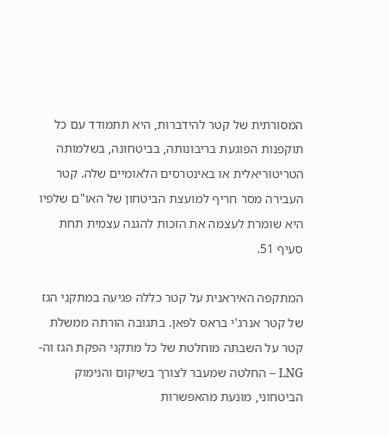המסורתית של קטר להידברות, היא תתמודד עם כל תוקפנות הפוגעת בריבונותה, בביטחונה, בשלמותה הטריטוריאלית או באינטרסים הלאומיים שלה. קטר העבירה מסר חריף למועצת הביטחון של האו"ם שלפיו היא שומרת לעצמה את הזכות להגנה עצמית תחת סעיף 51.

המתקפה האיראנית על קטר כללה פגיעה במתקני הגז של קטר אנרג'י בראס לפאן. בתגובה הורתה ממשלת קטר על השבתה מוחלטת של כל מתקני הפקת הגז וה-LNG – החלטה שמעבר לצורך בשיקום והנימוק הביטחוני, מוּנעת מהאפשרות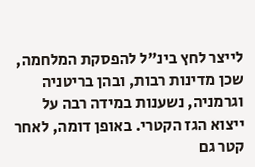לייצר לחץ בינ"ל להפסקת המלחמה, שכן מדינות רבות, ובהן בריטניה וגרמניה, נשענות במידה רבה על ייצוא הגז הקטרי. באופן דומה, לאחר קטר גם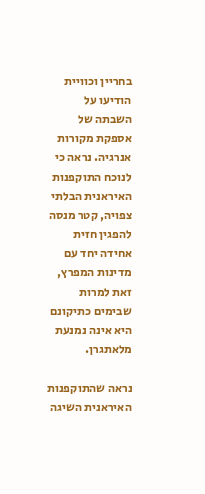בחריין וכוויית הודיעו על השבתה של אספקת מקורות אנרגיה. נראה כי לנוכח התוקפנות האיראנית הבלתי צפויה, קטר מנסה להפגין חזית אחידה יחד עם מדינות המפרץ, זאת למרות שבימים כתיקונם היא אינה נמנעת מלאתגרן.

נראה שהתוקפנות האיראנית השיגה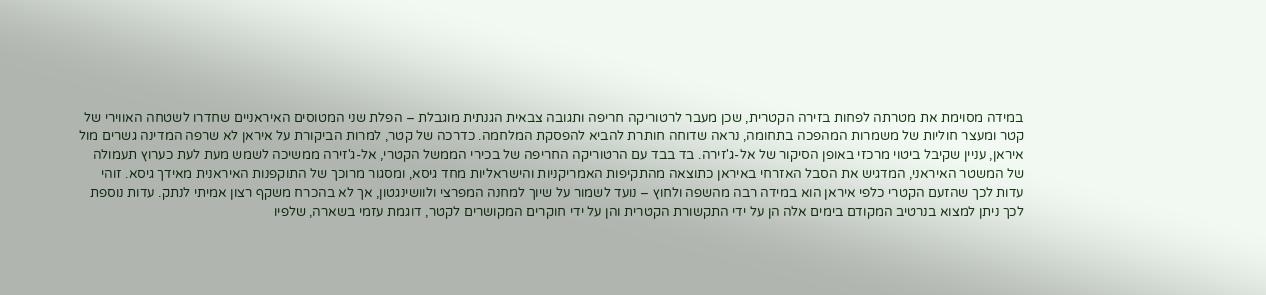במידה מסוימת את מטרתה לפחות בזירה הקטרית, שכן מעבר לרטוריקה חריפה ותגובה צבאית הגנתית מוגבלת – הפלת שני המטוסים האיראניים שחדרו לשטחה האווירי של קטר ומעצר חוליות של משמרות המהפכה בתחומה, נראה שדוחה חותרת להביא להפסקת המלחמה. כדרכה של קטר, למרות הביקורת על איראן לא שרפה המדינה גשרים מול איראן, עניין שקיבל ביטוי מרכזי באופן הסיקור של אל-ג'זירה. בד בבד עם הרטוריקה החריפה של בכירי הממשל הקטרי, אל-ג'זירה ממשיכה לשמש מעת לעת כערוץ תעמולה של המשטר האיראני, המדגיש את הסבל האזרחי באיראן כתוצאה מהתקיפות האמריקניות והישראליות מחד גיסא, ומסגור מרוכך של התוקפנות האיראנית מאידך גיסא. זוהי עדות לכך שהזעם הקטרי כלפי איראן הוא במידה רבה מהשפה ולחוץ – נועד לשמור על שיוך למחנה המפרצי ולוושינגטון, אך לא בהכרח משקף רצון אמיתי לנתק. עדות נוספת לכך ניתן למצוא בנרטיב המקודם בימים אלה הן על ידי התקשורת הקטרית והן על ידי חוקרים המקושרים לקטר, דוגמת עזמי בשארה, שלפיו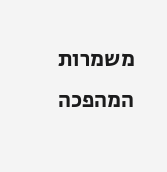משמרות המהפכה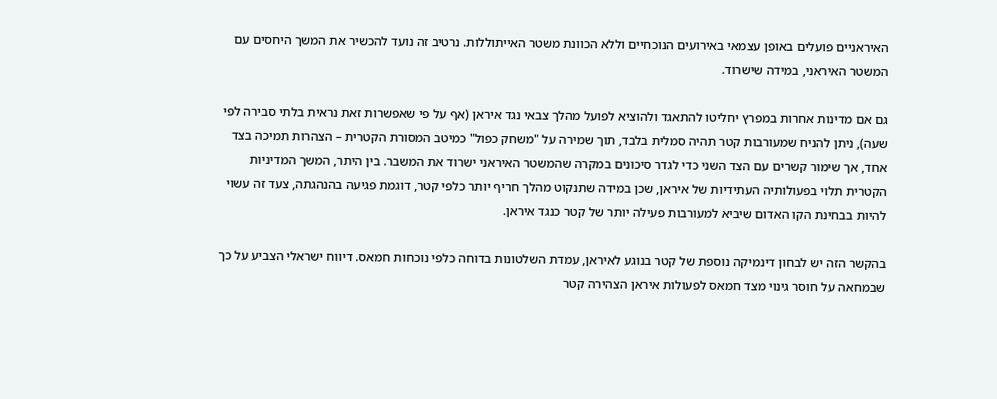האיראניים פועלים באופן עצמאי באירועים הנוכחיים וללא הכוונת משטר האייתוללות. נרטיב זה נועד להכשיר את המשך היחסים עם המשטר האיראני, במידה שישרוד.

גם אם מדינות אחרות במפרץ יחליטו להתאגד ולהוציא לפועל מהלך צבאי נגד איראן (אף על פי שאפשרות זאת נראית בלתי סבירה לפי שעה), ניתן להניח שמעורבות קטר תהיה סמלית בלבד, תוך שמירה על "משחק כפול" כמיטב המסורת הקטרית – הצהרות תמיכה בצד אחד, אך שימור קשרים עם הצד השני כדי לגדר סיכונים במקרה שהמשטר האיראני ישרוד את המשבר. בין היתר, המשך המדיניות הקטרית תלוי בפעולותיה העתידיות של איראן, שכן במידה שתנקוט מהלך חריף יותר כלפי קטר, דוגמת פגיעה בהנהגתה, צעד זה עשוי להיות בבחינת הקו האדום שיביא למעורבות פעילה יותר של קטר כנגד איראן.

בהקשר הזה יש לבחון דינמיקה נוספת של קטר בנוגע לאיראן, עמדת השלטונות בדוחה כלפי נוכחות חמאס. דיווח ישראלי הצביע על כך שבמחאה על חוסר גינוי מצד חמאס לפעולות איראן הצהירה קטר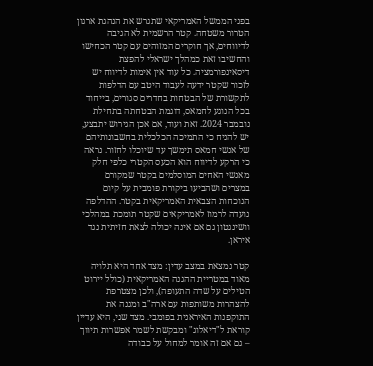בפני הממשל האמריקאי שתגרש את הנהגת ארגון הטרור משטחה. קטר הרשמית לא הגיבה לדיווחים, אך חוקרים המזוהים עם קטר הכחישו והחשיבו זאת כמהלך ישראלי להפצת דיסאינפורמציה. כל עוד אין אימות לדיווח יש לזכור שקטר ידעה לעבוד היטב עם הדלפות לתקשורת של הבטחות בחדרים סגורים, בייחוד בכל הנוגע לחמאס, דוגמת הבטחתה בתחילת נובמבר 2024. זאת ועוד, אם אכן הגירוש יתבצע, יש להניח כי התמיכה הכלכלית בחשבונותיהם של אנשי חמאס תימשך עד שיוכלו לחזור. נראה כי הרקע לדיווח הוא הכעס הקטרי כלפי חלק מאנשי האחים המוסלמים בקטר שמקורם במצרים ושהביעו ביקורת פומבית על קיום הנוכחות הצבאית האמריקאית בקטר. ההדלפה נועדה לרמוז לאמריקאים שקטר תומכת במהלכי וושינגטון גם אם אינה יכולה לצאת חזיתית נגד איראן.

קטר נמצאת במצב עדין: מצד אחד היא תלויה מאוד במטריית ההגנה האמריקאית (כולל יירוט הטילים על שדה התעופה), ולכן מצטרפת להצהרות משותפות עם ארה"ב ומגנה את התוקפנות האיראנית בפומבי. מצד שני, היא עדיין קוראת ל"דיאלוג" ומבקשת לשמר אפשרות תיווך – גם אם זה אומר למחול על כבודה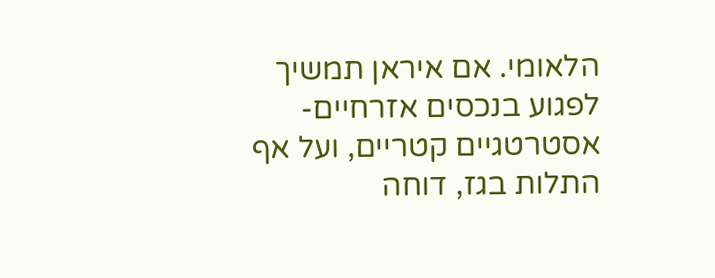הלאומי. אם איראן תמשיך לפגוע בנכסים אזרחיים-אסטרטגיים קטריים, ועל אף התלות בגז, דוחה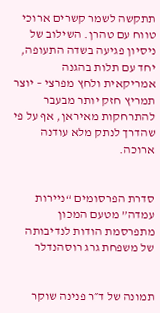תתקשה לשמר קשרים ארוכי טווח עם טהרן. השילוב של ניסיון פגיעה בשדה התעופה, יחד עם תלות בהגנה אמריקאית ולחץ מפרצי – יוצר תמריץ חזק יותר מבעבר להתרחקות מאיראן, אף על פי שהדרך לנתק מלא עודנה ארוכה.


סדרת הפרסומים “ניירות עמדה” מטעם המכון מתפרסמת הודות לנדיבותה של משפחת גרג רוסהנדלר


תמונה של ד״ר פנינה שוקר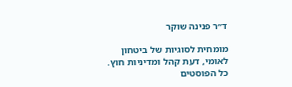ד״ר פנינה שוקר

מומחית לסוגיות של ביטחון לאומי, דעת קהל ומדיניות חוץ.
כל הפוסטים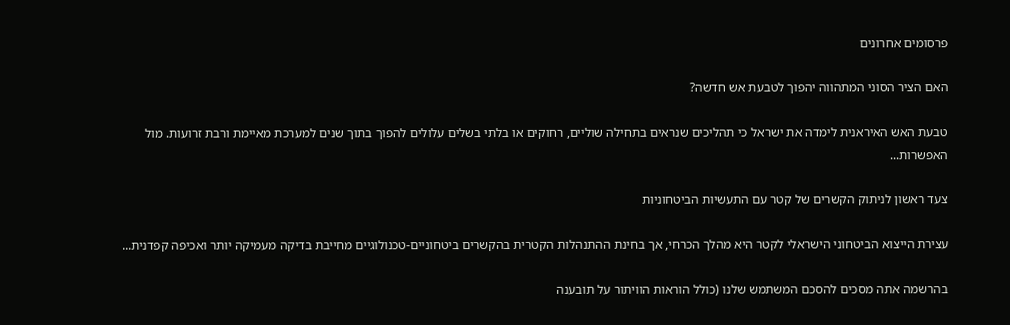פרסומים אחרונים

האם הציר הסוני המתהווה יהפוך לטבעת אש חדשה?

טבעת האש האיראנית לימדה את ישראל כי תהליכים שנראים בתחילה שוליים, רחוקים או בלתי בשלים עלולים להפוך בתוך שנים למערכת מאיימת ורבת זרועות. מול האפשרות...

צעד ראשון לניתוק הקשרים של קטר עם התעשיות הביטחוניות

עצירת הייצוא הביטחוני הישראלי לקטר היא מהלך הכרחי, אך בחינת ההתנהלות הקטרית בהקשרים ביטחוניים-טכנולוגיים מחייבת בדיקה מעמיקה יותר ואכיפה קפדנית...

בהרשמה אתה מסכים להסכם המשתמש שלנו (כולל הוראות הוויתור על תובענה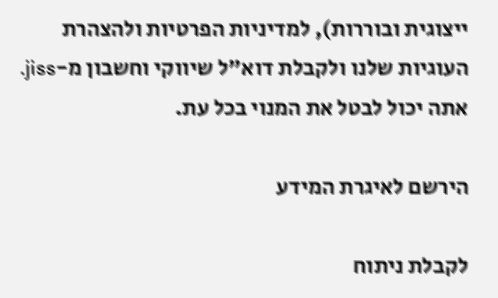ייצוגית ובוררות), למדיניות הפרטיות ולהצהרת העוגיות שלנו ולקבלת דוא"ל שיווקי וחשבון מ-jiss. אתה יכול לבטל את המנוי בכל עת.

הירשם לאיגרת המידע

לקבלת ניתוח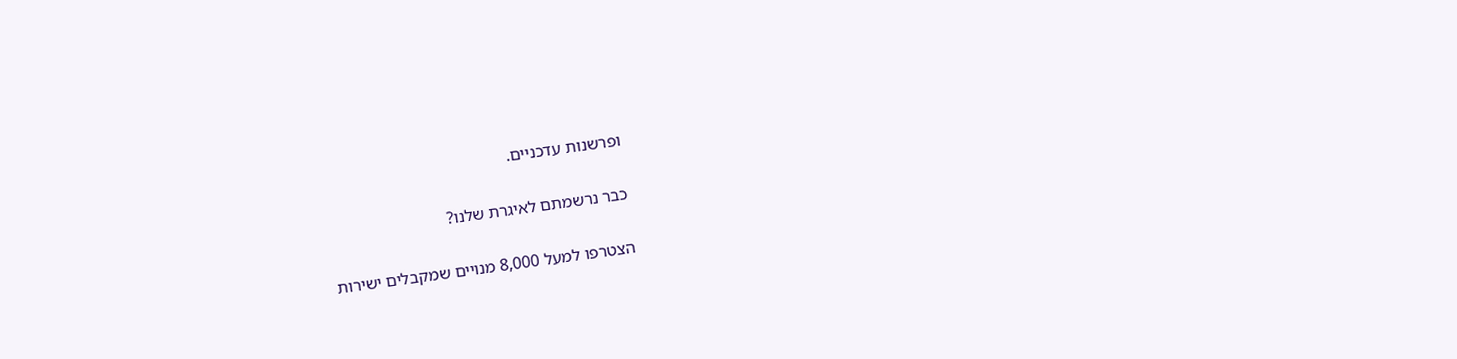ופרשנות עדכניים.

כבר נרשמתם לאיגרת שלנו?

הצטרפו למעל 8,000 מנויים שמקבלים ישירות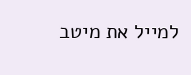למייל את מיטב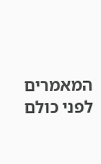המאמרים לפני כולם